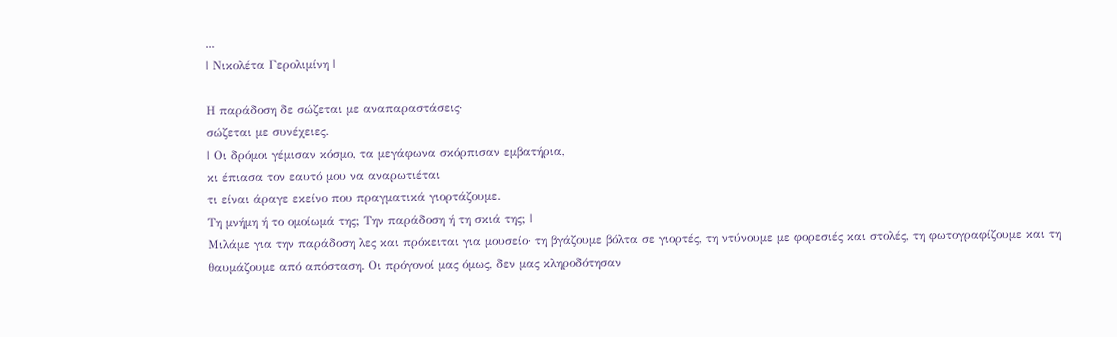...
| Νικολέτα Γερολιμίνη |

Η παράδοση δε σώζεται με αναπαραστάσεις·
σώζεται με συνέχειες.
| Οι δρόμοι γέμισαν κόσμο, τα μεγάφωνα σκόρπισαν εμβατήρια,
κι έπιασα τον εαυτό μου να αναρωτιέται
τι είναι άραγε εκείνο που πραγματικά γιορτάζουμε.
Τη μνήμη ή το ομοίωμά της; Την παράδοση ή τη σκιά της; |
Μιλάμε για την παράδοση λες και πρόκειται για μουσείο· τη βγάζουμε βόλτα σε γιορτές, τη ντύνουμε με φορεσιές και στολές, τη φωτογραφίζουμε και τη θαυμάζουμε από απόσταση. Οι πρόγονοί μας όμως, δεν μας κληροδότησαν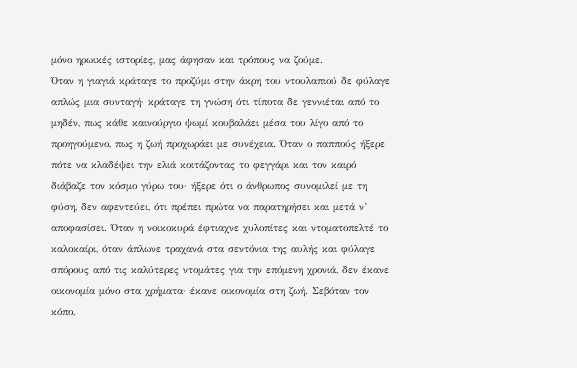μόνο ηρωικές ιστορίες, μας άφησαν και τρόπους να ζούμε.
Όταν η γιαγιά κράταγε το προζύμι στην άκρη του ντουλαπιού δε φύλαγε απλώς μια συνταγή· κράταγε τη γνώση ότι τίποτα δε γεννιέται από το μηδέν, πως κάθε καινούργιο ψωμί κουβαλάει μέσα του λίγο από το προηγούμενο, πως η ζωή προχωράει με συνέχεια. Όταν ο παππούς ήξερε πότε να κλαδέψει την ελιά κοιτάζοντας το φεγγάρι και τον καιρό διάβαζε τον κόσμο γύρω του· ήξερε ότι ο άνθρωπος συνομιλεί με τη φύση, δεν αφεντεύει, ότι πρέπει πρώτα να παρατηρήσει και μετά ν’ αποφασίσει. Όταν η νοικοκυρά έφτιαχνε χυλοπίτες και ντοματοπελτέ το καλοκαίρι, όταν άπλωνε τραχανά στα σεντόνια της αυλής και φύλαγε σπόρους από τις καλύτερες ντομάτες για την επόμενη χρονιά, δεν έκανε οικονομία μόνο στα χρήματα· έκανε οικονομία στη ζωή. Σεβόταν τον κόπο,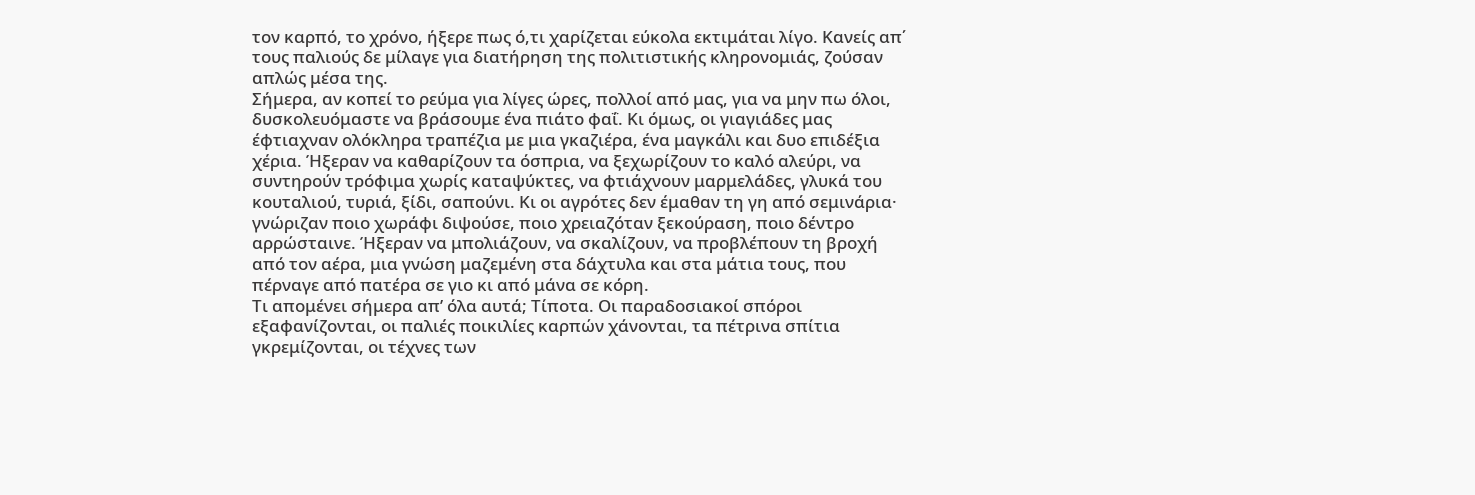τον καρπό, το χρόνο, ήξερε πως ό,τι χαρίζεται εύκολα εκτιμάται λίγο. Κανείς απ΄ τους παλιούς δε μίλαγε για διατήρηση της πολιτιστικής κληρονομιάς, ζούσαν απλώς μέσα της.
Σήμερα, αν κοπεί το ρεύμα για λίγες ώρες, πολλοί από μας, για να μην πω όλοι, δυσκολευόμαστε να βράσουμε ένα πιάτο φαΐ. Κι όμως, οι γιαγιάδες μας έφτιαχναν ολόκληρα τραπέζια με μια γκαζιέρα, ένα μαγκάλι και δυο επιδέξια χέρια. Ήξεραν να καθαρίζουν τα όσπρια, να ξεχωρίζουν το καλό αλεύρι, να συντηρούν τρόφιμα χωρίς καταψύκτες, να φτιάχνουν μαρμελάδες, γλυκά του κουταλιού, τυριά, ξίδι, σαπούνι. Κι οι αγρότες δεν έμαθαν τη γη από σεμινάρια· γνώριζαν ποιο χωράφι διψούσε, ποιο χρειαζόταν ξεκούραση, ποιο δέντρο αρρώσταινε. Ήξεραν να μπολιάζουν, να σκαλίζουν, να προβλέπουν τη βροχή από τον αέρα, μια γνώση μαζεμένη στα δάχτυλα και στα μάτια τους, που πέρναγε από πατέρα σε γιο κι από μάνα σε κόρη.
Τι απομένει σήμερα απ’ όλα αυτά; Τίποτα. Οι παραδοσιακοί σπόροι εξαφανίζονται, οι παλιές ποικιλίες καρπών χάνονται, τα πέτρινα σπίτια γκρεμίζονται, οι τέχνες των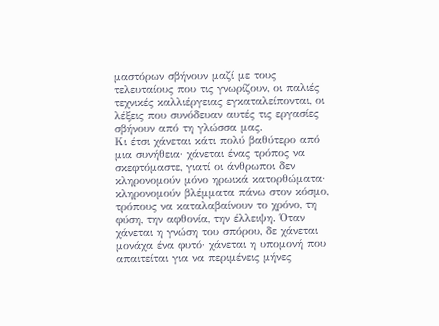μαστόρων σβήνουν μαζί με τους τελευταίους που τις γνωρίζουν, οι παλιές τεχνικές καλλιέργειας εγκαταλείπονται, οι λέξεις που συνόδευαν αυτές τις εργασίες σβήνουν από τη γλώσσα μας.
Κι έτσι χάνεται κάτι πολύ βαθύτερο από μια συνήθεια· χάνεται ένας τρόπος να σκεφτόμαστε, γιατί οι άνθρωποι δεν κληρονομούν μόνο ηρωικά κατορθώματα· κληρονομούν βλέμματα πάνω στον κόσμο, τρόπους να καταλαβαίνουν το χρόνο, τη φύση, την αφθονία, την έλλειψη. Όταν χάνεται η γνώση του σπόρου, δε χάνεται μονάχα ένα φυτό· χάνεται η υπομονή που απαιτείται για να περιμένεις μήνες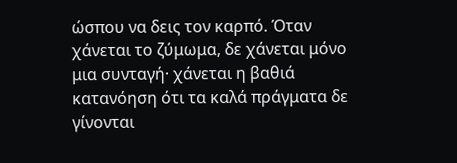ώσπου να δεις τον καρπό. Όταν χάνεται το ζύμωμα, δε χάνεται μόνο μια συνταγή· χάνεται η βαθιά κατανόηση ότι τα καλά πράγματα δε γίνονται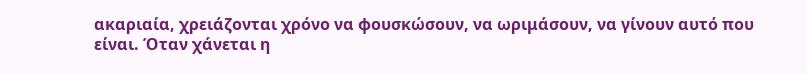ακαριαία, χρειάζονται χρόνο να φουσκώσουν, να ωριμάσουν, να γίνουν αυτό που είναι. Όταν χάνεται η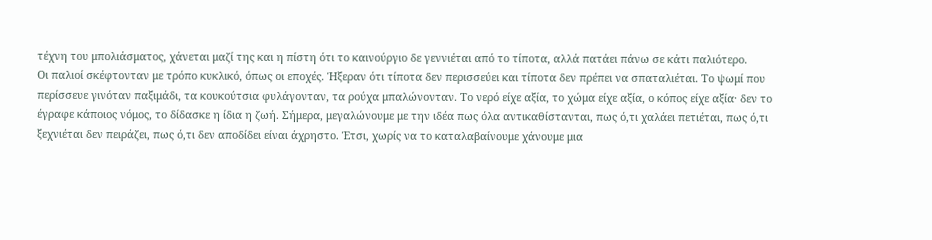τέχνη του μπολιάσματος, χάνεται μαζί της και η πίστη ότι το καινούργιο δε γεννιέται από το τίποτα, αλλά πατάει πάνω σε κάτι παλιότερο.
Οι παλιοί σκέφτονταν με τρόπο κυκλικό, όπως οι εποχές. Ήξεραν ότι τίποτα δεν περισσεύει και τίποτα δεν πρέπει να σπαταλιέται. Το ψωμί που περίσσευε γινόταν παξιμάδι, τα κουκούτσια φυλάγονταν, τα ρούχα μπαλώνονταν. Το νερό είχε αξία, το χώμα είχε αξία, ο κόπος είχε αξία· δεν το έγραφε κάποιος νόμος, το δίδασκε η ίδια η ζωή. Σήμερα, μεγαλώνουμε με την ιδέα πως όλα αντικαθίστανται, πως ό,τι χαλάει πετιέται, πως ό,τι ξεχνιέται δεν πειράζει, πως ό,τι δεν αποδίδει είναι άχρηστο. Έτσι, χωρίς να το καταλαβαίνουμε χάνουμε μια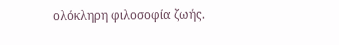ολόκληρη φιλοσοφία ζωής.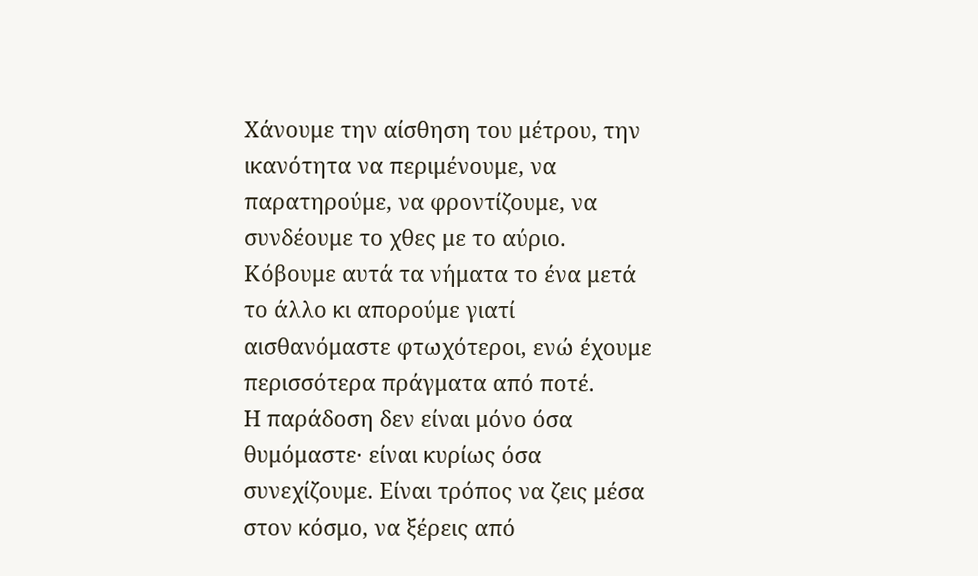Χάνουμε την αίσθηση του μέτρου, την ικανότητα να περιμένουμε, να παρατηρούμε, να φροντίζουμε, να συνδέουμε το χθες με το αύριο. Κόβουμε αυτά τα νήματα το ένα μετά το άλλο κι απορούμε γιατί αισθανόμαστε φτωχότεροι, ενώ έχουμε περισσότερα πράγματα από ποτέ.
Η παράδοση δεν είναι μόνο όσα θυμόμαστε· είναι κυρίως όσα συνεχίζουμε. Είναι τρόπος να ζεις μέσα στον κόσμο, να ξέρεις από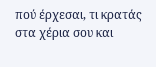πού έρχεσαι, τι κρατάς στα χέρια σου και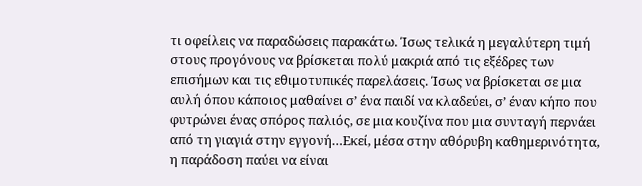τι οφείλεις να παραδώσεις παρακάτω. Ίσως τελικά η μεγαλύτερη τιμή στους προγόνους να βρίσκεται πολύ μακριά από τις εξέδρες των επισήμων και τις εθιμοτυπικές παρελάσεις. Ίσως να βρίσκεται σε μια αυλή όπου κάποιος μαθαίνει σ’ ένα παιδί να κλαδεύει, σ’ έναν κήπο που φυτρώνει ένας σπόρος παλιός, σε μια κουζίνα που μια συνταγή περνάει από τη γιαγιά στην εγγονή…Εκεί, μέσα στην αθόρυβη καθημερινότητα, η παράδοση παύει να είναι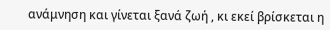ανάμνηση και γίνεται ξανά ζωή , κι εκεί βρίσκεται η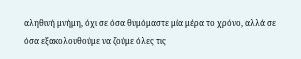αληθινή μνήμη, όχι σε όσα θυμόμαστε μία μέρα το χρόνο, αλλά σε όσα εξακολουθούμε να ζούμε όλες τις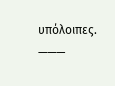υπόλοιπες.
———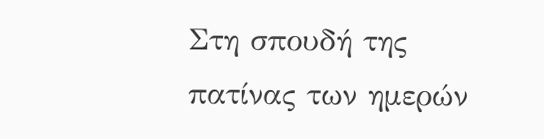Στη σπουδή της πατίνας των ημερών